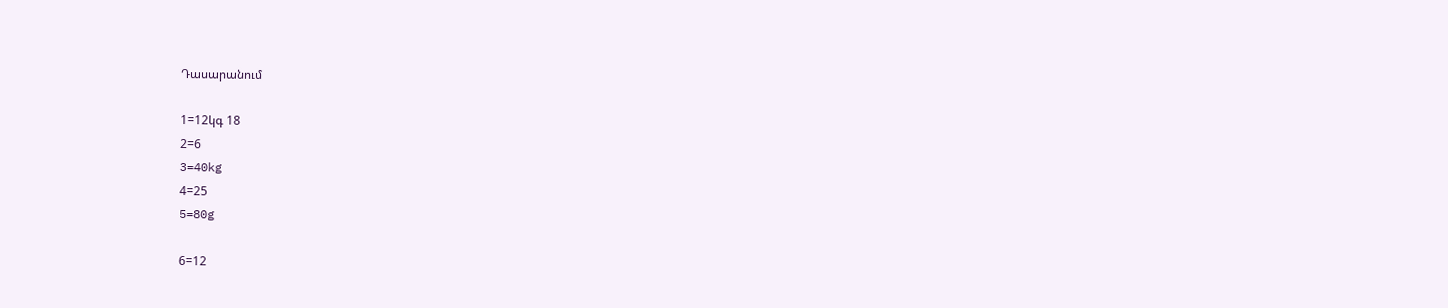Դասարանում

1=12կգ 18
2=6
3=40kg
4=25
5=80g

6=12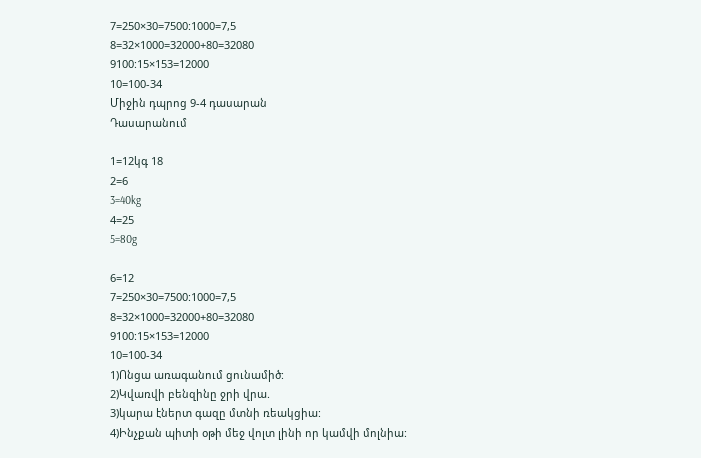7=250×30=7500:1000=7,5
8=32×1000=32000+80=32080
9100:15×153=12000
10=100-34
Միջին դպրոց 9-4 դասարան
Դասարանում

1=12կգ 18
2=6
3=40kg
4=25
5=80g

6=12
7=250×30=7500:1000=7,5
8=32×1000=32000+80=32080
9100:15×153=12000
10=100-34
1)Ոնցա առագանում ցունամիծ:
2)Կվառվի բենզինը ջրի վրա.
3)կարա էներտ գազը մտնի ռեակցիա:
4)Ինչքան պիտի օթի մեջ վոլտ լինի որ կամվի մոլնիա: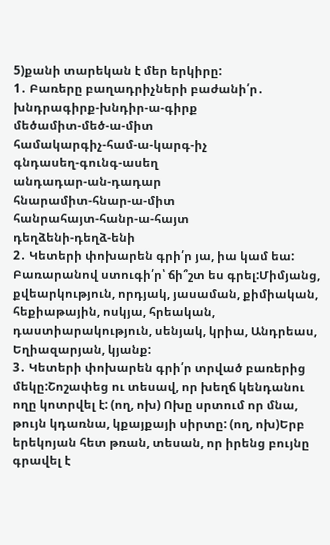5)քանի տարեկան է մեր երկիրը:
1․ Բառերը բաղադրիչների բաժանի՛ր․
խնդրագիրք-խնդիր-ա-գիրք
մեծամիտ-մեծ-ա-միտ
համակարգիչ-համ-ա-կարգ-իչ
գնդասեղ-գունգ-ասեղ
անդադար-ան-դադար
հնարամիտ-հնար-ա-միտ
հանրահայտ-հանր-ա-հայտ
դեղձենի-դեղձ-ենի
2․ Կետերի փոխարեն գրի՛ր յա, իա կամ եա: Բառարանով ստուգի՛ր՝ ճի՞շտ ես գրել:Միմյանց, քվեարկություն, որդյակ, յասաման, քիմիական, հեքիաթային, ոսկյա, հրեական, դաստիարակություն, սենյակ, կրիա, Անդրեաս, Եղիազարյան, կյանք:
3․ Կետերի փոխարեն գրի՛ր տրված բառերից մեկը:Շոշափեց ու տեսավ, որ խեղճ կենդանու ողը կոտրվել է: (ող, ոխ) Ոխը սրտում որ մնա, թույն կդառնա, կքայքայի սիրտը: (ող, ոխ)Երբ երեկոյան հետ թռան, տեսան, որ իրենց բույնը գրավել է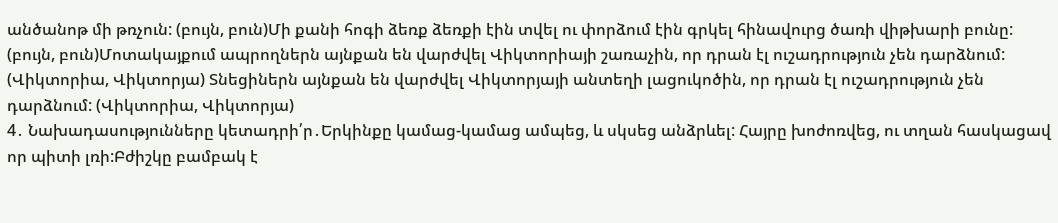անծանոթ մի թռչուն: (բույն, բուն)Մի քանի հոգի ձեռք ձեռքի էին տվել ու փորձում էին գրկել հինավուրց ծառի վիթխարի բունը: (բույն, բուն)Մոտակայքում ապրողներն այնքան են վարժվել Վիկտորիայի շառաչին, որ դրան էլ ուշադրություն չեն դարձնում: (Վիկտորիա, Վիկտորյա) Տնեցիներն այնքան են վարժվել Վիկտորյայի անտեղի լացուկոծին, որ դրան էլ ուշադրություն չեն դարձնում: (Վիկտորիա, Վիկտորյա)
4․ Նախադասությունները կետադրի՛ր․Երկինքը կամաց-կամաց ամպեց, և սկսեց անձրևել: Հայրը խոժոռվեց, ու տղան հասկացավ որ պիտի լռի:Բժիշկը բամբակ է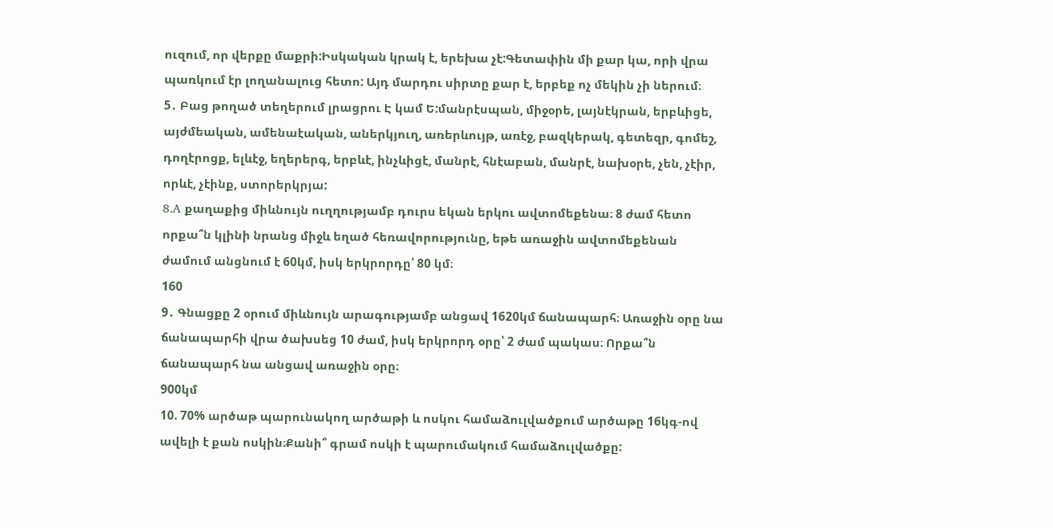ուզում, որ վերքը մաքրի:Իսկական կրակ է, երեխա չէ:Գետափին մի քար կա, որի վրա պառկում էր լողանալուց հետո: Այդ մարդու սիրտը քար է, երբեք ոչ մեկին չի ներում։
5․ Բաց թողած տեղերում լրացրու Է կամ Ե:մանրէսպան, միջօրե, լայնէկրան, երբևիցե, այժմեական, ամենաէական, աներկյուղ, առերևույթ, առէջ, բազկերակ, գետեզր, գոմեշ, դողէրոցք, ելևէջ, եղերերգ, երբևէ, ինչևիցէ, մանրէ, հնէաբան, մանրէ, նախօրե, չեն, չէիր, որևէ, չէինք, ստորերկրյա:
8․A քաղաքից միևնույն ուղղությամբ դուրս եկան երկու ավտոմեքենա։ 8 ժամ հետո որքա՞ն կլինի նրանց միջև եղած հեռավորությունը, եթե առաջին ավտոմեքենան ժամում անցնում է 60կմ, իսկ երկրորդը՝ 80 կմ։
160
9․ Գնացքը 2 օրում միևնույն արագությամբ անցավ 1620կմ ճանապարհ։ Առաջին օրը նա ճանապարհի վրա ծախսեց 10 ժամ, իսկ երկրորդ օրը՝ 2 ժամ պակաս։ Որքա՞ն ճանապարհ նա անցավ առաջին օրը։
900կմ
10. 70% արծաթ պարունակող արծաթի և ոսկու համաձուլվածքում արծաթը 16կգ-ով ավելի է քան ոսկին։Քանի՞ գրամ ոսկի է պարումակում համաձուլվածքը: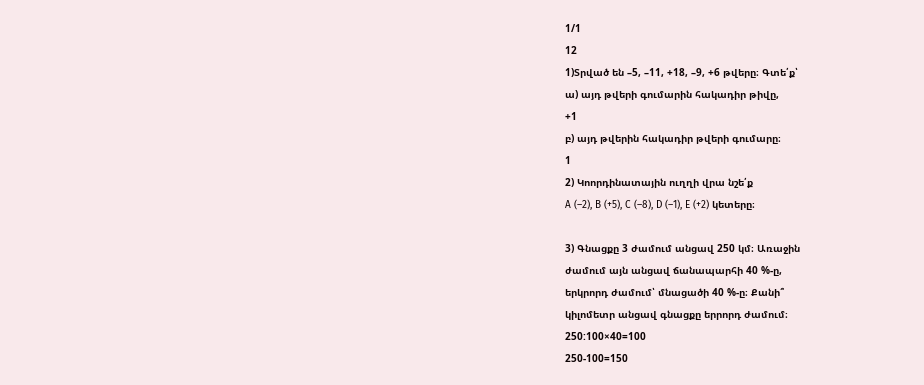1/1
12
1)Տրված են –5, –11, +18, –9, +6 թվերը։ Գտե՛ք՝
ա) այդ թվերի գումարին հակադիր թիվը,
+1
բ) այդ թվերին հակադիր թվերի գումարը։
1
2) Կոորդինատային ուղղի վրա նշե՛ք
A (–2), B (+5), C (–8), D (–1), E (+2) կետերը։

3) Գնացքը 3 ժամում անցավ 250 կմ։ Առաջին
ժամում այն անցավ ճանապարհի 40 %-ը,
երկրորդ ժամում՝ մնացածի 40 %-ը։ Քանի՞
կիլոմետր անցավ գնացքը երրորդ ժամում։
250:100×40=100
250-100=150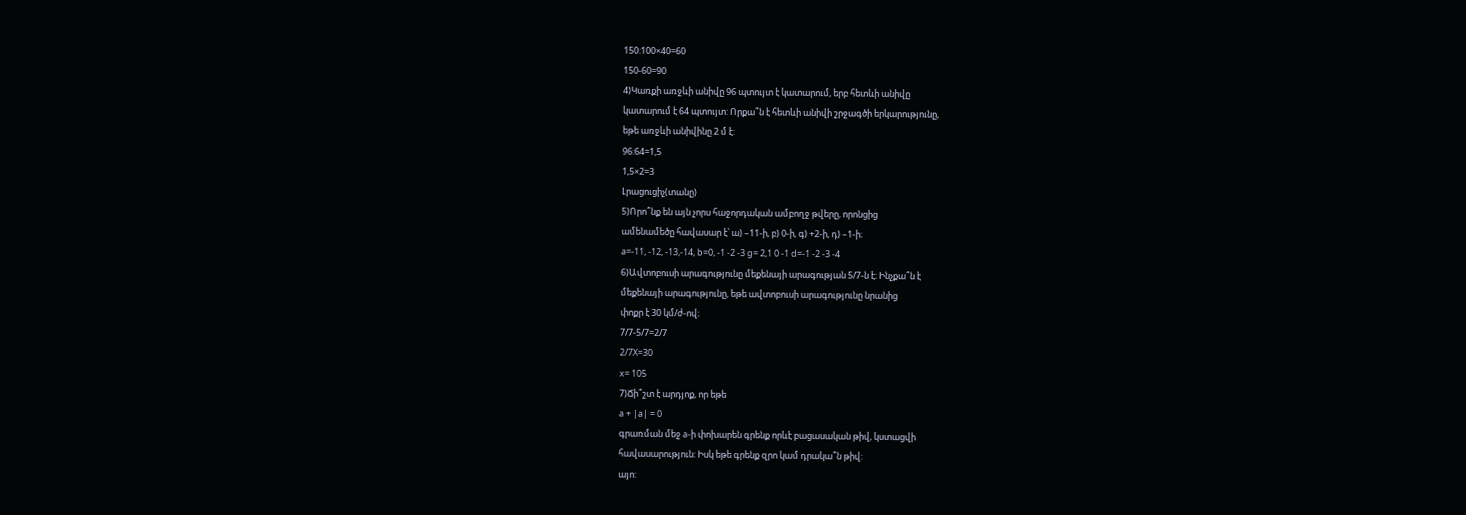150:100×40=60
150-60=90
4)Կառքի առջևի անիվը 96 պտույտ է կատարում, երբ հետևի անիվը
կատարում է 64 պտույտ: Որքա՞ն է հետևի անիվի շրջագծի երկարությունը,
եթե առջևի անիվինը 2 մ է:
96:64=1,5
1,5×2=3
Լրացուցիչ(տանը)
5)Որո՞նք են այն չորս հաջորդական ամբողջ թվերը, որոնցից
ամենամեծը հավասար է՝ ա) –11-ի, բ) 0-ի, գ) +2-ի, դ) –1-ի։
a=-11, -12, -13,-14, b=0, -1 -2 -3 g= 2,1 0 -1 d=-1 -2 -3 -4
6)Ավտոբուսի արագությունը մեքենայի արագության 5/7-ն է։ Ինչքա՞ն է
մեքենայի արագությունը, եթե ավտոբուսի արագությունը նրանից
փոքր է 30 կմ/ժ-ով։
7/7-5/7=2/7
2/7X=30
x= 105
7)Ճի՞շտ է արդյոք, որ եթե
a + |a| = 0
գրառման մեջ a-ի փոխարեն գրենք որևէ բացասական թիվ, կստացվի
հավասարություն: Իսկ եթե գրենք զրո կամ դրակա՞ն թիվ:
այո: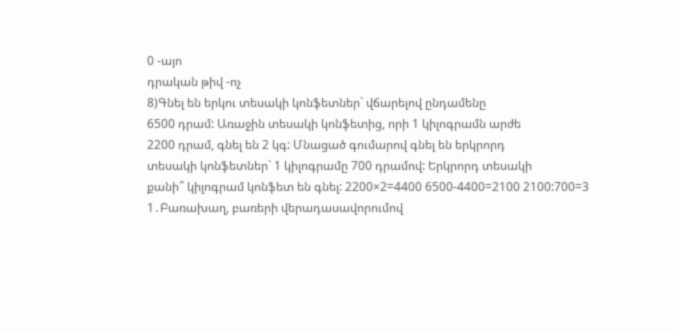0 -այո
դրական թիվ -ոչ
8)Գնել են երկու տեսակի կոնֆետներ` վճարելով ընդամենը
6500 դրամ: Առաջին տեսակի կոնֆետից, որի 1 կիլոգրամն արժե
2200 դրամ, գնել են 2 կգ: Մնացած գումարով գնել են երկրորդ
տեսակի կոնֆետներ` 1 կիլոգրամը 700 դրամով: Երկրորդ տեսակի
քանի՞ կիլոգրամ կոնֆետ են գնել: 2200×2=4400 6500-4400=2100 2100:700=3
1․Բառախաղ, բառերի վերադասավորումով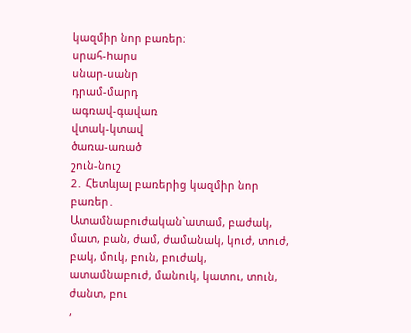կազմիր նոր բառեր։
սրահ-hարս
սնար-սանր
դրամ-մարդ
ագռավ-գավառ
վտակ-կտավ
ծառա-առած
շուն-նուշ
2․ Հետևյալ բառերից կազմիր նոր բառեր․
Ատամնաբուժական`ատամ, բաժակ, մատ, բան, ժամ, ժամանակ, կուժ, տուժ, բակ, մուկ, բուն, բուժակ, ատամնաբուժ, մանուկ, կատու, տուն, ժանտ, բու
,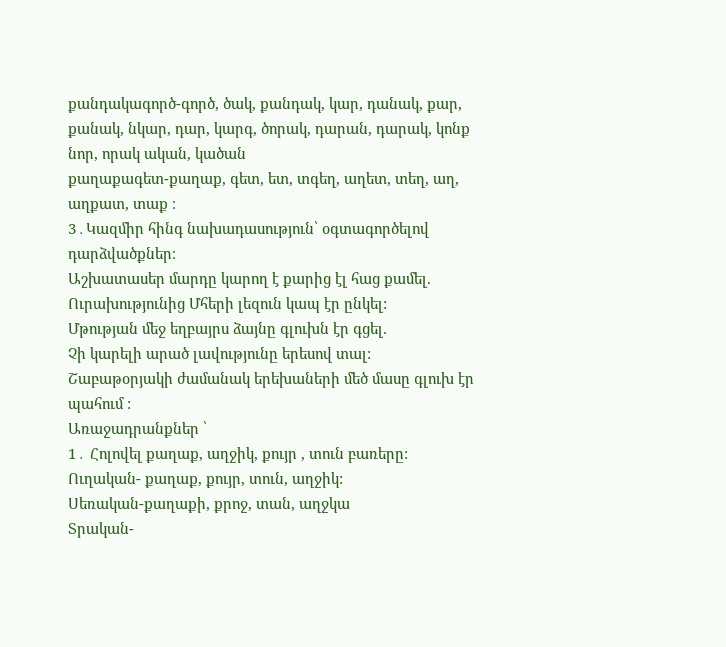քանդակագործ-գործ, ծակ, քանդակ, կար, դանակ, քար, քանակ, նկար, դար, կարգ, ծորակ, դարան, դարակ, կոնք նոր, որակ ական, կածան
քաղաքագետ-քաղաք, գետ, ետ, տգեղ, աղետ, տեղ, աղ, աղքատ, տաք ։
3․Կազմիր հինգ նախադասություն՝ օգտագործելով դարձվածքներ։
Աշխատասեր մարդը կարող է քարից էլ հաց քամել.
Ուրախությունից Մհերի լեզուն կապ էր ընկել:
Մթության մեջ եղբայրս ձայնը գլուխն էր գցել.
Չի կարելի արած լավությունը երեսով տալ:
Շաբաթօրյակի ժամանակ երեխաների մեծ մասը գլուխ էր պահում :
Առաջադրանքներ ՝
1․ Հոլովել քաղաք, աղջիկ, քույր , տուն բառերը:
Ուղական- քաղաք, քույր, տուն, աղջիկ:
Սեռական-քաղաքի, քրոջ, տան, աղջկա
Տրական-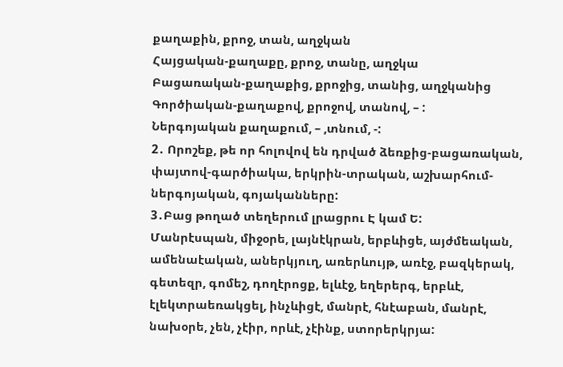քաղաքին, քրոջ, տան, աղջկան
Հայցական-քաղաքը, քրոջ, տանը, աղջկա
Բացառական-քաղաքից, քրոջից, տանից, աղջկանից
Գործիական-քաղաքով, քրոջով, տանով, – :
Ներգոյական քաղաքում, – ,տնում, -:
2․ Որոշեք, թե որ հոլովով են դրված ձեռքից-բացառական, փայտով-գարծիակա, երկրին-տրական, աշխարհում-ներգոյական, գոյականները:
3․Բաց թողած տեղերում լրացրու Է կամ Ե:
Մանրէսպան, միջօրե, լայնէկրան, երբևիցե, այժմեական, ամենաէական, աներկյուղ, առերևույթ, առէջ, բազկերակ, գետեզր, գոմեշ, դողէրոցք, ելևէջ, եղերերգ, երբևէ, էլեկտրաեռակցել, ինչևիցէ, մանրէ, հնէաբան, մանրէ, նախօրե, չեն, չէիր, որևէ, չէինք, ստորերկրյա: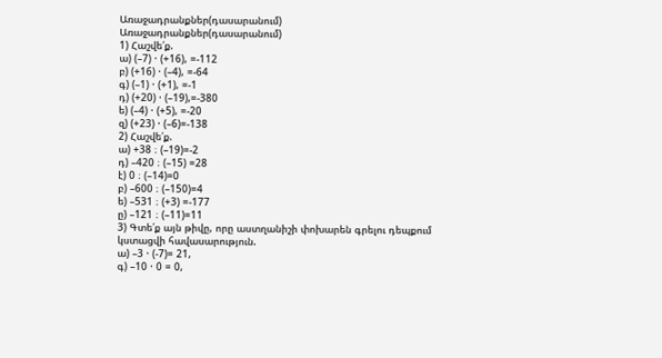Առաջադրանքներ(դասարանում)
Առաջադրանքներ(դասարանում)
1) Հաշվե՛ք.
ա) (–7) · (+16), =-112
բ) (+16) · (–4), =-64
գ) (–1) · (+1), =-1
դ) (+20) · (–19),=-380
ե) (–4) · (+5), =-20
զ) (+23) · (–6)=-138
2) Հաշվե՛ք.
ա) +38 ։ (–19)=-2
դ) –420 ։ (–15) =28
է) 0 ։ (–14)=0
բ) –600 ։ (–150)=4
ե) –531 ։ (+3) =-177
ը) –121 ։ (–11)=11
3) Գտե՛ք այն թիվը, որը աստղանիշի փոխարեն գրելու դեպքում
կստացվի հավասարություն.
ա) –3 · (-7)= 21,
գ) –10 · 0 = 0,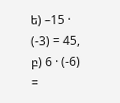ե) –15 · (-3) = 45,
բ) 6 · (-6) =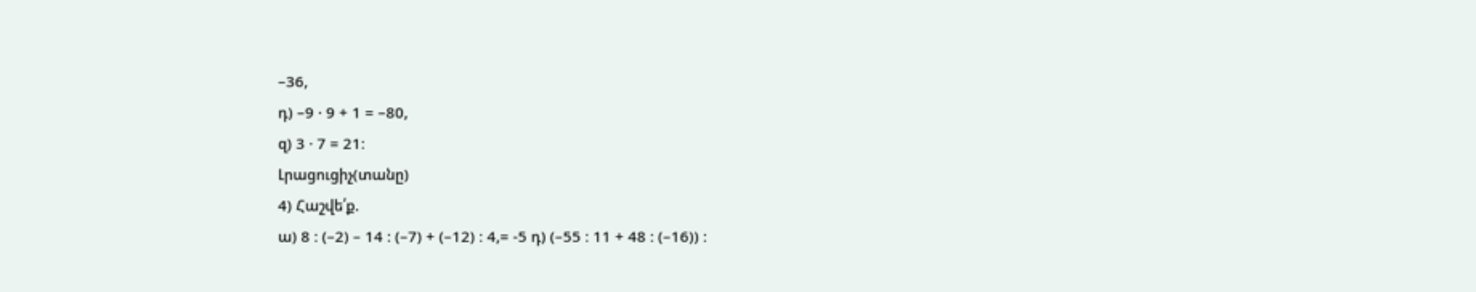–36,
դ) –9 · 9 + 1 = –80,
զ) 3 · 7 = 21։
Լրացուցիչ(տանը)
4) Հաշվե՛ք.
ա) 8 ։ (–2) – 14 ։ (–7) + (–12) ։ 4,= -5 դ) (–55 ։ 11 + 48 ։ (–16)) ։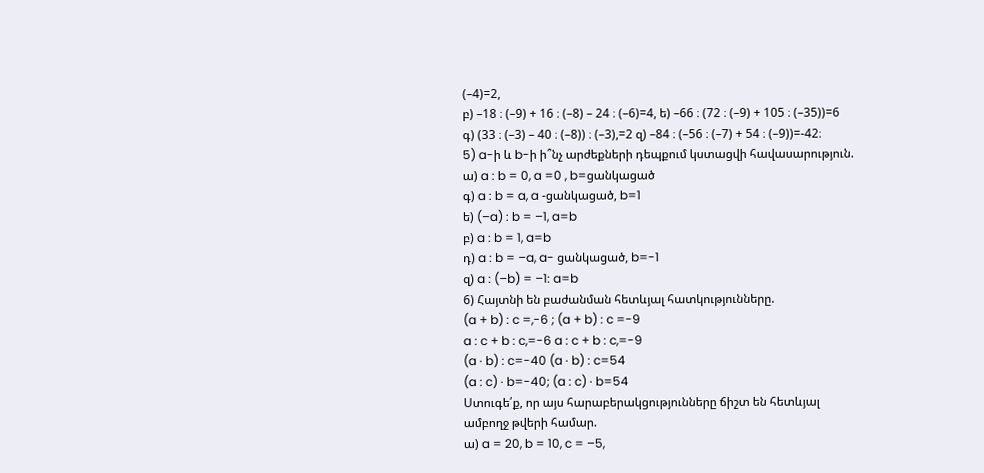(–4)=2,
բ) –18 ։ (–9) + 16 ։ (–8) – 24 ։ (–6)=4, ե) –66 ։ (72 ։ (–9) + 105 ։ (–35))=6
գ) (33 ։ (–3) – 40 ։ (–8)) ։ (–3),=2 զ) –84 ։ (–56 ։ (–7) + 54 ։ (–9))=-42։
5) a-ի և b-ի ի՞նչ արժեքների դեպքում կստացվի հավասարություն.
ա) a : b = 0, a =0 , b=ցանկացած
գ) a : b = a, a -ցանկացած, b=1
ե) (–a) : b = –1, a=b
բ) a : b = 1, a=b
դ) a : b = –a, a- ցանկացած, b=-1
զ) a : (–b) = –1: a=b
6) Հայտնի են բաժանման հետևյալ հատկությունները.
(a + b) : c =,-6 ; (a + b) : c =-9
a : c + b : c,=-6 a : c + b : c,=-9
(a · b) : c=-40 (a · b) : c=54
(a : c) · b=-40; (a : c) · b=54
Ստուգե՛ք, որ այս հարաբերակցությունները ճիշտ են հետևյալ
ամբողջ թվերի համար.
ա) a = 20, b = 10, c = –5,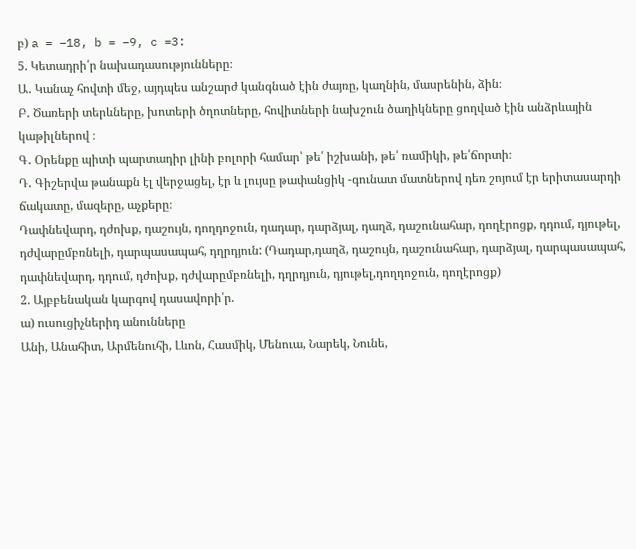բ) a = –18, b = –9, c =3:
5. Կետադրի՛ր նախադասությունները։
Ա․ Կանաչ հովտի մեջ, այդպես անշարժ կանգնած էին ժայռը, կաղնին, մասրենին, ձին։
Բ․ Ծառերի տերևները, խոտերի ծղոտները, հովիտների նախշուն ծաղիկները ցողված էին անձրևային կաթիլներով ։
Գ․ Օրենքը պիտի պարտադիր լինի բոլորի համար՝ թե՛ իշխանի, թե՛ ռամիկի, թե՛ճորտի։
Դ․ Գիշերվա թանաքն էլ վերջացել, էր և լույսը թափանցիկ -գունատ մատներով դեռ շոյում էր երիտասարդի ճակատը, մազերը, աչքերը։
Դափնեվարդ, դժոխք, դաշույն, դողդոջուն, դադար, դարձյալ, դաղձ, դաշունահար, դողէրոցք, դդում, դյութել, դժվարըմբռնելի, դարպասապահ, դղրդյուն: (Դադար,դաղձ, դաշույն, դաշունահար, դարձյալ, դարպասապահ, դափնեվարդ, դդում, դժոխք, դժվարըմբռնելի, դղրդյուն, դյութել,դողդոջուն, դողէրոցք)
2. Այբբենական կարգով դասավորի՛ր.
ա) ուսուցիչներիդ անունները
Անի, Անահիտ, Արմենուհի, Լևոն, Հասմիկ, Մենուա, Նարեկ, Նունե,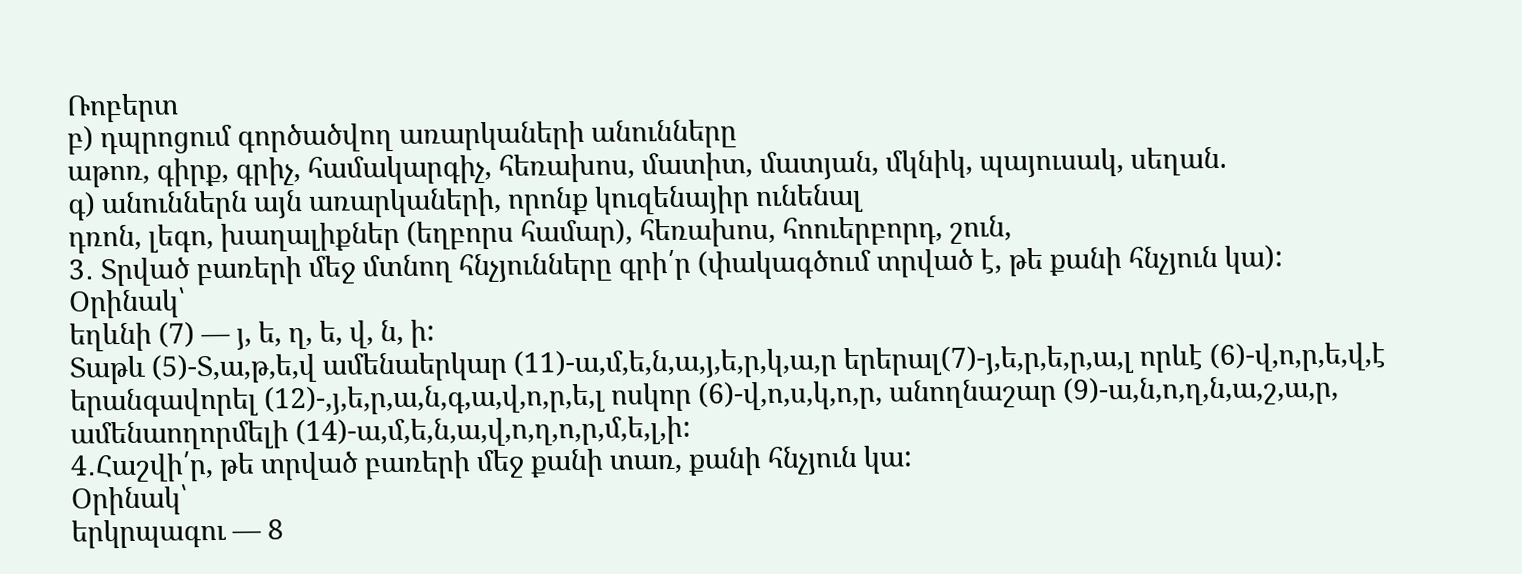Ռոբերտ
բ) դպրոցում գործածվող առարկաների անունները
աթոռ, գիրք, գրիչ, համակարգիչ, հեռախոս, մատիտ, մատյան, մկնիկ, պայուսակ, սեղան.
գ) անուններն այն առարկաների, որոնք կուզենայիր ունենալ
դռոն, լեգո, խաղալիքներ (եղբորս համար), հեռախոս, հոուերբորդ, շուն,
3․ Տրված բառերի մեջ մտնող հնչյունները գրի՛ր (փակագծում տրված է, թե քանի հնչյուն կա):
Օրինակ՝
եղևնի (7) — յ, ե, ղ, ե, վ, ն, ի:
Տաթև (5)-Տ,ա,թ,ե,վ ամենաերկար (11)-ա,մ,ե,ն,ա,յ,ե,ր,կ,ա,ր երերալ(7)-յ,ե,ր,ե,ր,ա,լ որևէ (6)-վ,ո,ր,ե,վ,է երանգավորել (12)-,յ,ե,ր,ա,ն,գ,ա,վ,ո,ր,ե,լ ոսկոր (6)-վ,ո,ս,կ,ո,ր, անողնաշար (9)-ա,ն,ո,ղ,ն,ա,շ,ա,ր, ամենաողորմելի (14)-ա,մ,ե,ն,ա,վ,ո,ղ,ո,ր,մ,ե,լ,ի:
4․Հաշվի՛ր, թե տրված բառերի մեջ քանի տառ, քանի հնչյուն կա:
Օրինակ՝
երկրպագու — 8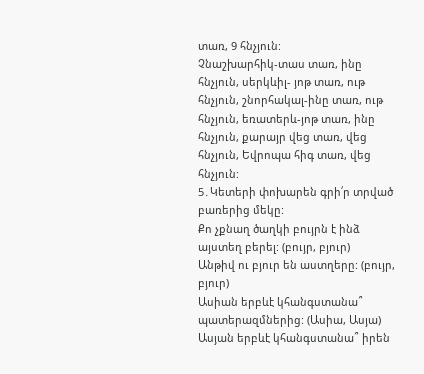տառ, 9 հնչյուն:
Չնաշխարհիկ-տաս տառ, ինը հնչյուն, սերկևիլ- յոթ տառ, ութ հնչյուն, շնորհակալ-ինը տառ, ութ հնչյուն, եռատերև-յոթ տառ, ինը հնչյուն, քարայր վեց տառ, վեց հնչյուն, Եվրոպա հիգ տառ, վեց հնչյուն:
5․Կետերի փոխարեն գրի՛ր տրված բառերից մեկը:
Քո չքնաղ ծաղկի բույրն է ինձ այստեղ բերել: (բույր, բյուր)
Անթիվ ու բյուր են աստղերը: (բույր, բյուր)
Ասիան երբևէ կհանգստանա՞ պատերազմներից: (Ասիա, Ասյա)
Ասյան երբևէ կհանգստանա՞ իրեն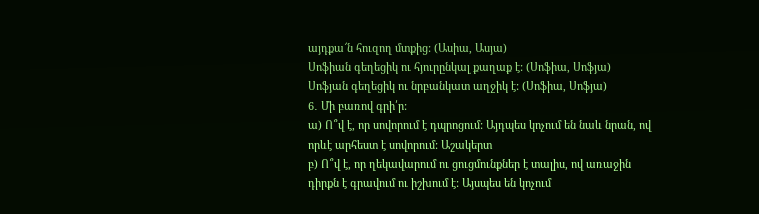այդքա՜ն հուզող մտքից: (Ասիա, Ասյա)
Սոֆիան գեղեցիկ ու հյուրընկալ քաղաք է: (Սոֆիա, Սոֆյա)
Սոֆյան գեղեցիկ ու նրբանկատ աղջիկ է: (Սոֆիա, Սոֆյա)
6․ Մի բառով գրի՛ր:
ա) Ո՞վ է, որ սովորում է դպրոցում: Այդպես կոչում են նաև նրան, ով որևէ արհեստ է սովորում: Աշակերտ
բ) Ո՞վ է, որ ղեկավարում ու ցուցմունքներ է տալիս, ով առաջին դիրքն է գրավում ու իշխում է: Այսպես են կոչում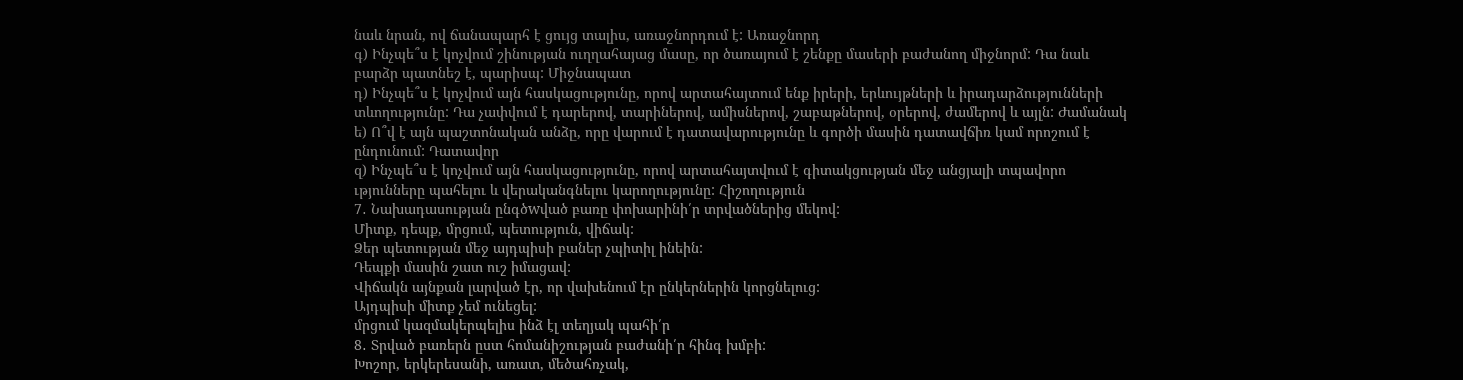նաև նրան, ով ճանապարհ է ցույց տալիս, առաջնորդում է: Առաջնորդ
գ) Ինչպե՞ս է կոչվում շինության ուղղահայաց մասը, որ ծառայում է շենքը մասերի բաժանող միջնորմ: Դա նաև բարձր պատնեշ է, պարիսպ: Միջնապատ
դ) Ինչպե՞ս է կոչվում այն հասկացությունը, որով արտահայտում ենք իրերի, երևույթների և իրադարձությունների տևողությունը: Դա չափվում է դարերով, տարիներով, ամիսներով, շաբաթներով, օրերով, ժամերով և այլն: Ժամանակ
ե) Ո՞վ է այն պաշտոնական անձը, որը վարում է դատավարությունը և գործի մասին դատավճիռ կամ որոշում է ընդունում: Դատավոր
զ) Ինչպե՞ս է կոչվում այն հասկացությունը, որով արտահայտվում է գիտակցության մեջ անցյալի տպավորո ւթյունները պահելու և վերականգնելու կարողությունը: Հիշողություն
7․ Նախադասության ընգծwված բառը փոխարինի՛ր տրվածներից մեկով:
Միտք, դեպք, մրցում, պետություն, վիճակ:
Ձեր պետության մեջ այդպիսի բաներ չպիտիլ ինեին:
Դեպքի մասին շատ ուշ իմացավ:
Վիճակն այնքան լարված էր, որ վախենում էր ընկերներին կորցնելուց:
Այդպիսի միտք չեմ ունեցել:
մրցում կազմակերպելիս ինձ էլ տեղյակ պահի՛ր
8․ Տրված բառերն ըստ հոմանիշության բաժանի՛ր հինգ խմբի:
Խոշոր, երկերեսանի, առատ, մեծահռչակ,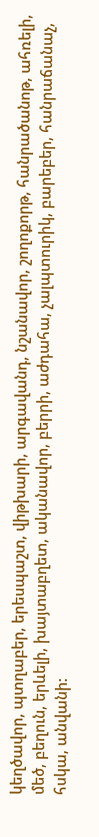կեղծավոր, պտղաբեր, երեսպաշտ, վիթխարի, արգավանդ, նշանավոր, շողոքորթ, հանրածանոթ, ահռելի, մեծ, բեղուն, երևելի, խայտաբղետ, ականավոր, բերրի, աժդահա, չալպտուրիկ, բարեբեր, հանրաճանաչ, հսկա, անվանի: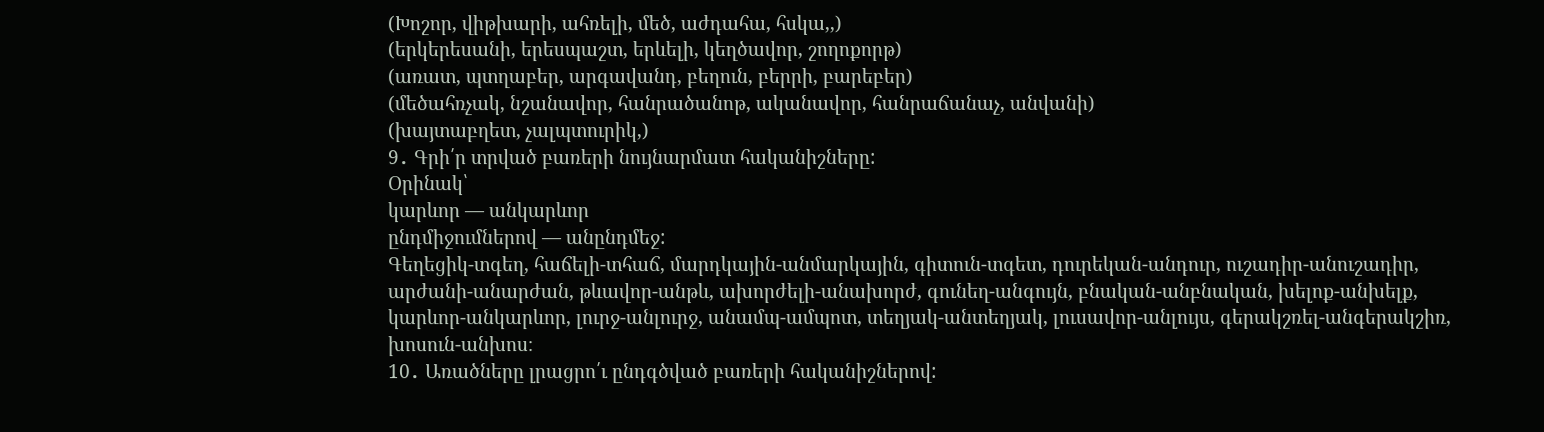(Խոշոր, վիթխարի, ահռելի, մեծ, աժդահա, հսկա,,)
(երկերեսանի, երեսպաշտ, երևելի, կեղծավոր, շողոքորթ)
(առատ, պտղաբեր, արգավանդ, բեղուն, բերրի, բարեբեր)
(մեծահռչակ, նշանավոր, հանրածանոթ, ականավոր, հանրաճանաչ, անվանի)
(խայտաբղետ, չալպտուրիկ,)
9․ Գրի՛ր տրված բառերի նույնարմատ հականիշները:
Օրինակ՝
կարևոր — անկարևոր
ընդմիջումներով — անընդմեջ:
Գեղեցիկ-տգեղ, հաճելի-տհաճ, մարդկային-անմարկային, գիտուն-տգետ, դուրեկան-անդուր, ուշադիր-անուշադիր, արժանի-անարժան, թևավոր-անթև, ախորժելի-անախորժ, գունեղ-անգույն, բնական-անբնական, խելոք-անխելք, կարևոր-անկարևոր, լուրջ-անլուրջ, անամպ-ամպոտ, տեղյակ-անտեղյակ, լուսավոր-անլույս, գերակշռել-անգերակշիռ, խոսուն-անխոս։
10․ Առածները լրացրո՛ւ ընդգծված բառերի հականիշներով: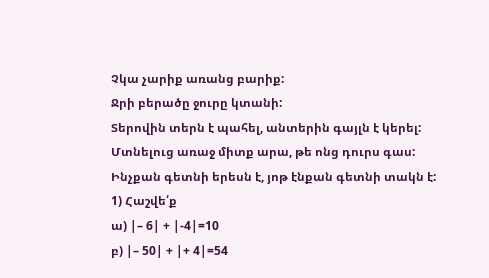Չկա չարիք առանց բարիք:
Ջրի բերածը ջուրը կտանի:
Տերովին տերն է պահել, անտերին գայլն է կերել:
Մտնելուց առաջ միտք արա, թե ոնց դուրս գաս:
Ինչքան գետնի երեսն է, յոթ էնքան գետնի տակն է:
1) Հաշվե՛ք
ա) |– 6| + |-4|=10
բ) |– 50| + |+ 4|=54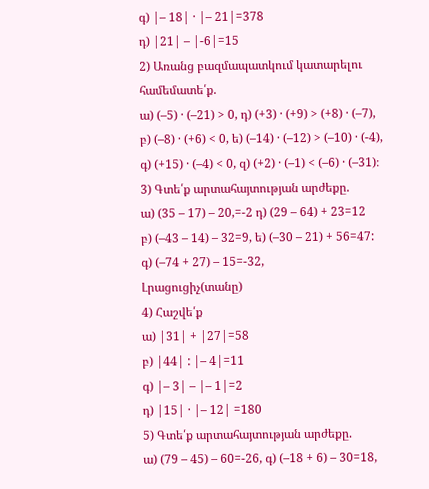գ) |– 18| · |– 21|=378
դ) |21| – |-6|=15
2) Առանց բազմապատկում կատարելու համեմատե՛ք.
ա) (–5) · (–21) > 0, դ) (+3) · (+9) > (+8) · (–7),
բ) (–8) · (+6) < 0, ե) (–14) · (–12) > (–10) · (-4),
գ) (+15) · (–4) < 0, զ) (+2) · (–1) < (–6) · (–31)։
3) Գտե՛ք արտահայտության արժեքը.
ա) (35 – 17) – 20,=-2 դ) (29 – 64) + 23=12
բ) (–43 – 14) – 32=9, ե) (–30 – 21) + 56=47:
գ) (–74 + 27) – 15=-32,
Լրացուցիչ(տանը)
4) Հաշվե՛ք
ա) |31| + |27|=58
բ) |44| : |– 4|=11
գ) |– 3| – |– 1|=2
դ) |15| · |– 12| =180
5) Գտե՛ք արտահայտության արժեքը.
ա) (79 – 45) – 60=-26, գ) (–18 + 6) – 30=18,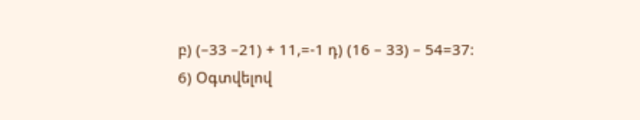բ) (–33 –21) + 11,=-1 դ) (16 – 33) – 54=37:
6) Օգտվելով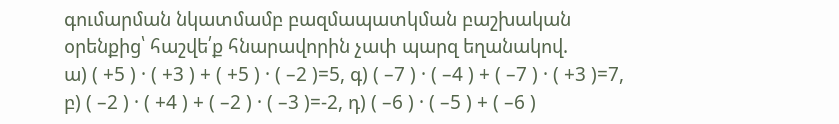գումարման նկատմամբ բազմապատկման բաշխական
օրենքից՝ հաշվե՛ք հնարավորին չափ պարզ եղանակով.
ա) ( +5 ) · ( +3 ) + ( +5 ) · ( –2 )=5, գ) ( –7 ) · ( –4 ) + ( –7 ) · ( +3 )=7,
բ) ( –2 ) · ( +4 ) + ( –2 ) · ( –3 )=-2, դ) ( –6 ) · ( –5 ) + ( –6 )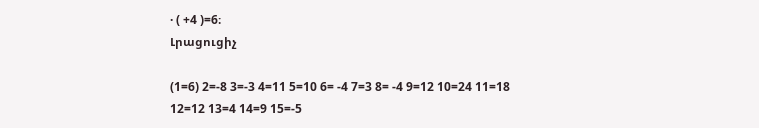· ( +4 )=6։
Լրացուցիչ

(1=6) 2=-8 3=-3 4=11 5=10 6= -4 7=3 8= -4 9=12 10=24 11=18 12=12 13=4 14=9 15=-5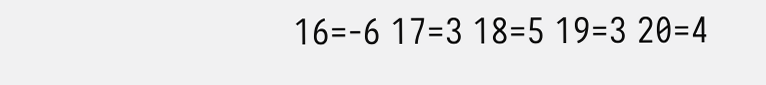16=-6 17=3 18=5 19=3 20=4